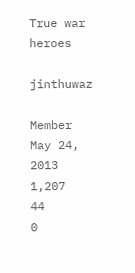True war heroes

jinthuwaz

Member
May 24, 2013
1,207
44
0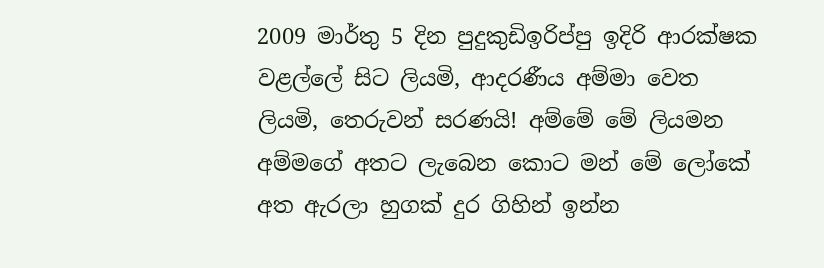2009 මාර්තු 5 දින පුදුකුඩිඉරිප්පු ඉදිරි ආරක්ෂක වළල්ලේ සිට ලියමි, ආදරණීය අම්මා වෙත ලියමි, තෙරුවන් සරණයි! අම්මේ මේ ලියමන අම්මගේ අතට ලැබෙන කොට මන් මේ ලෝකේ අත ඇරලා හුගක් දුර ගිහින් ඉන්න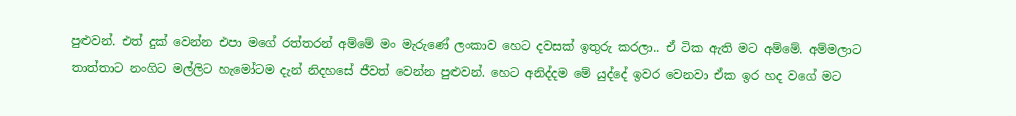පුළුවන්. එත් දුක් වෙන්න එපා මගේ රත්තරන් අම්මේ මං මැරුණේ ලංකාව හෙට දවසක් ඉතුරු කරලා.. ඒ ටික ඇති මට අම්මේ. අම්මලාට තාත්තාට නංගිට මල්ලිට හැමෝටම දැන් නිදහසේ ජීවත් වෙන්න පුළුවන්. හෙට අනිද්දම මේ යුද්දේ ඉවර වෙනවා ඒක ඉර හද වගේ මට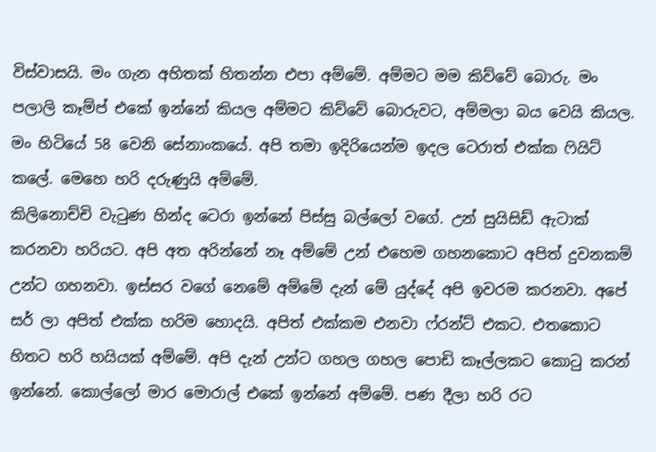විස්වාසයි. මං ගැන අහිතක් හිතන්න එපා අම්මේ. අම්මට මම කිව්වේ බොරු. මං පලාලි කෑම්ප් එකේ ඉන්නේ කියල අම්මට කිව්වේ බොරුවට, අම්මලා බය වෙයි කියල. මං හිටියේ 58 වෙනි සේනාංකයේ. අපි තමා ඉදිරියෙන්ම ඉදල ටෙරාත් එක්ක ෆියිට් කලේ. මෙහෙ හරි දරුණුයි අම්මේ.
කිලිනොච්චි වැටුණ හින්ද ටෙරා ඉන්නේ පිස්සු බල්ලෝ වගේ. උන් සුයිසිඩ් ඇටාක් කරනවා හරියට. අපි අත අරින්නේ නෑ අම්මේ උන් එහෙම ගහනකොට අපිත් දුවනකම් උන්ට ගහනවා. ඉස්සර වගේ නෙමේ අම්මේ දැන් මේ යුද්දේ අපි ඉවරම කරනවා. අපේ සර් ලා අපිත් එක්ක හරිම හොදයි. අපිත් එක්කම එනවා ෆ්රන්ට් එකට. එතකොට හිතට හරි හයියක් අම්මේ. අපි දැන් උන්ට ගහල ගහල පොඩි කෑල්ලකට කොටු කරන් ඉන්නේ. කොල්ලෝ මාර මොරාල් එකේ ඉන්නේ අම්මේ. පණ දීලා හරි රට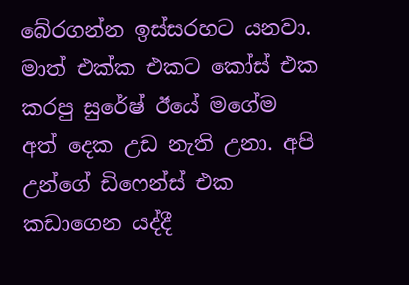බේරගන්න ඉස්සරහට යනවා. මාත් එක්ක එකට කෝස් එක කරපු සුරේෂ් ඊයේ මගේම අත් දෙක උඩ නැති උනා. අපි උන්ගේ ඩිෆෙන්ස් එක කඩාගෙන යද්දී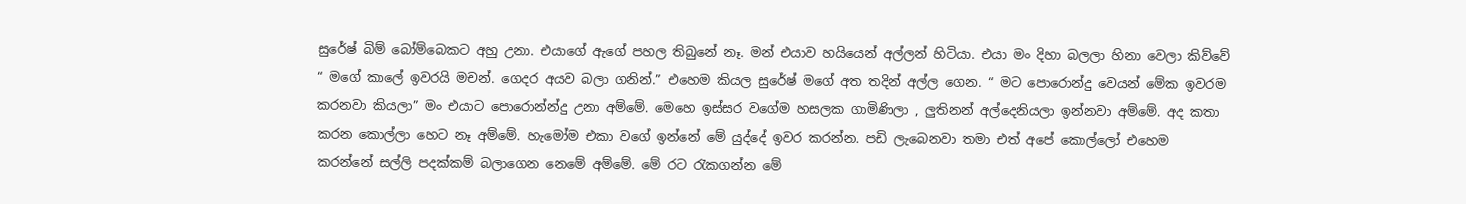සුරේෂ් බිම් බෝම්බෙකට අහු උනා. එයාගේ ඇගේ පහල තිබුනේ නෑ. මන් එයාව හයියෙන් අල්ලන් හිටියා. එයා මං දිහා බලලා හිනා වෙලා කිව්වේ “ මගේ කාලේ ඉවරයි මචන්. ගෙදර අයව බලා ගනින්.” එහෙම කියල සුරේෂ් මගේ අත තදින් අල්ල ගෙන. “ මට පොරොන්දු වෙයන් මේක ඉවරම කරනවා කියලා” මං එයාට පොරොන්න්දු උනා අම්මේ. මෙහෙ ඉස්සර වගේම හසලක ගාමිණිලා , ලුතිනන් අල්දෙනියලා ඉන්නවා අම්මේ. අද කතා කරන කොල්ලා හෙට නෑ අම්මේ. හැමෝම එකා වගේ ඉන්නේ මේ යුද්දේ ඉවර කරන්න. පඩි ලැබෙනවා තමා එත් අපේ කොල්ලෝ එහෙම කරන්නේ සල්ලි පදක්කම් බලාගෙන නෙමේ අම්මේ. මේ රට රැකගන්න මේ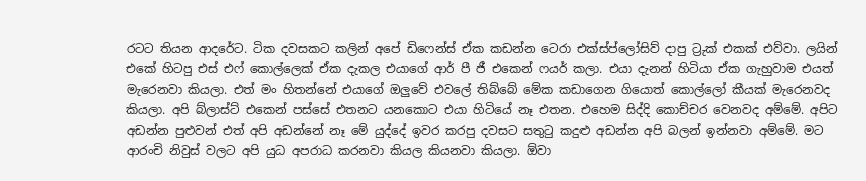රටට තියන ආදරේට. ටික දවසකට කලින් අපේ ඩිෆෙන්ස් ඒක කඩන්න ටෙරා එක්ස්ප්ලෝසිව් දාපු ට්‍රුක් එකක් එව්වා. ලයින් එකේ හිටපු එස් එෆ් කොල්ලෙක් ඒක දැකල එයාගේ ආර් පී ජී එකෙන් ෆයර් කලා. එයා දැනන් හිටියා ඒක ගැහුවාම එයත් මැරෙනවා කියලා. එත් මං හිතන්නේ එයාගේ ඔලුවේ එවලේ තිබ්බේ මේක කඩාගෙන ගියොත් කොල්ලෝ කීයක් මැරෙනවද කියලා. අපි බ්ලාස්ට් එකෙන් පස්සේ එතනට යනකොට එයා හිටියේ නෑ එතන. එහෙම සිද්දි කොච්චර වෙනවද අම්මේ. අපිට අඩන්න පුළුවන් එත් අපි අඩන්නේ නෑ මේ යුද්දේ ඉවර කරපු දවසට සතුටු කදුළු අඩන්න අපි බලන් ඉන්නවා අම්මේ. මට ආරංචි නිවුස් වලට අපි යුධ අපරාධ කරනවා කියල කියනවා කියලා. ඕවා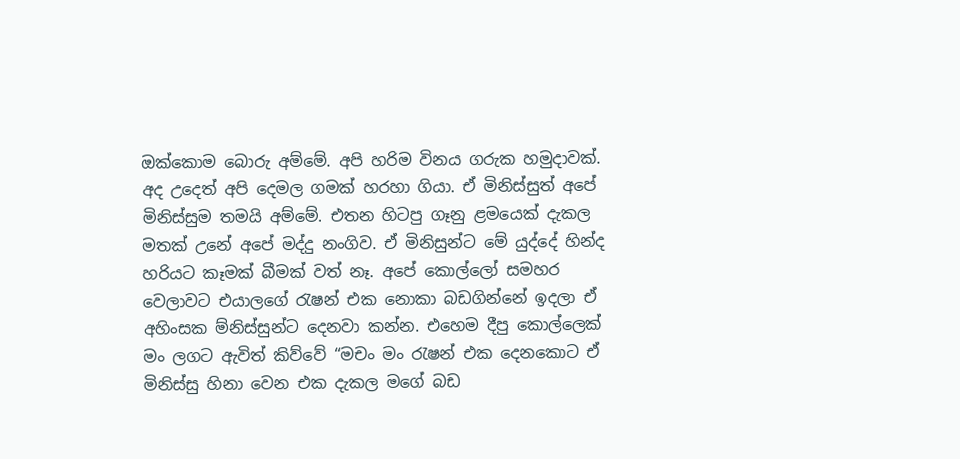ඔක්කොම බොරු අම්මේ. අපි හරිම විනය ගරුක හමුදාවක්. අද උදෙත් අපි දෙමල ගමක් හරහා ගියා. ඒ මිනිස්සුත් අපේ මිනිස්සුම තමයි අම්මේ. එතන හිටපු ගෑනු ළමයෙක් දැකල මතක් උනේ අපේ මද්දු නංගිව. ඒ මිනිසුන්ට මේ යුද්දේ හින්ද හරියට කෑමක් බීමක් වත් නෑ. අපේ කොල්ලෝ සමහර වෙලාවට එයාලගේ රැෂන් එක නොකා බඩගින්නේ ඉදලා ඒ අහිංසක ම්නිස්සුන්ට දෙනවා කන්න. එහෙම දීපු කොල්ලෙක් මං ලගට ඇවිත් කිව්වේ “මචං මං රැෂන් එක දෙනකොට ඒ මිනිස්සු හිනා වෙන එක දැකල මගේ බඩ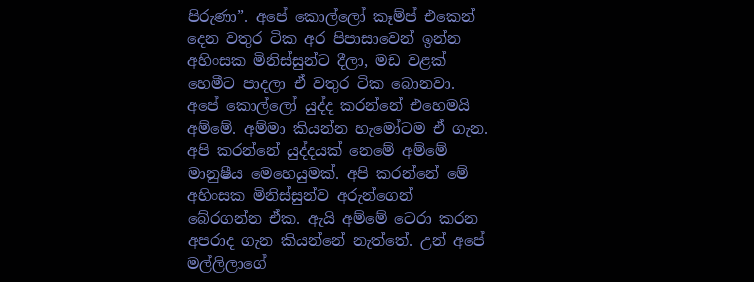පිරුණා”. අපේ කොල්ලෝ කෑම්ප් එකෙන් දෙන වතුර ටික අර පිපාසාවෙන් ඉන්න අහිංසක මිනිස්සුන්ට දීලා, මඩ වළක් හෙමීට පාදලා ඒ වතුර ටික බොනවා. අපේ කොල්ලෝ යුද්ද කරන්නේ එහෙමයි අම්මේ. අම්මා කියන්න හැමෝටම ඒ ගැන. අපි කරන්නේ යුද්දයක් නෙමේ අම්මේ මානුෂීය මෙහෙයුමක්. අපි කරන්නේ මේ අහිංසක මිනිස්සුන්ව අරුන්ගෙන් බේරගන්න ඒක. ඇයි අම්මේ ටෙරා කරන අපරාද ගැන කියන්නේ නැත්තේ. උන් අපේ මල්ලිලාගේ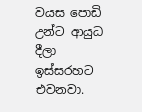වයස පොඩි උන්ට ආයුධ දීලා ඉස්සරහට එවනවා.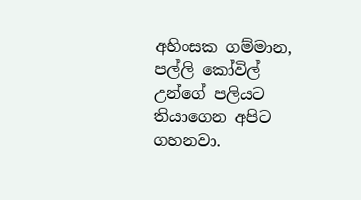අහිංසක ගම්මාන, පල්ලි කෝවිල් උන්ගේ පලියට තියාගෙන අපිට ගහනවා.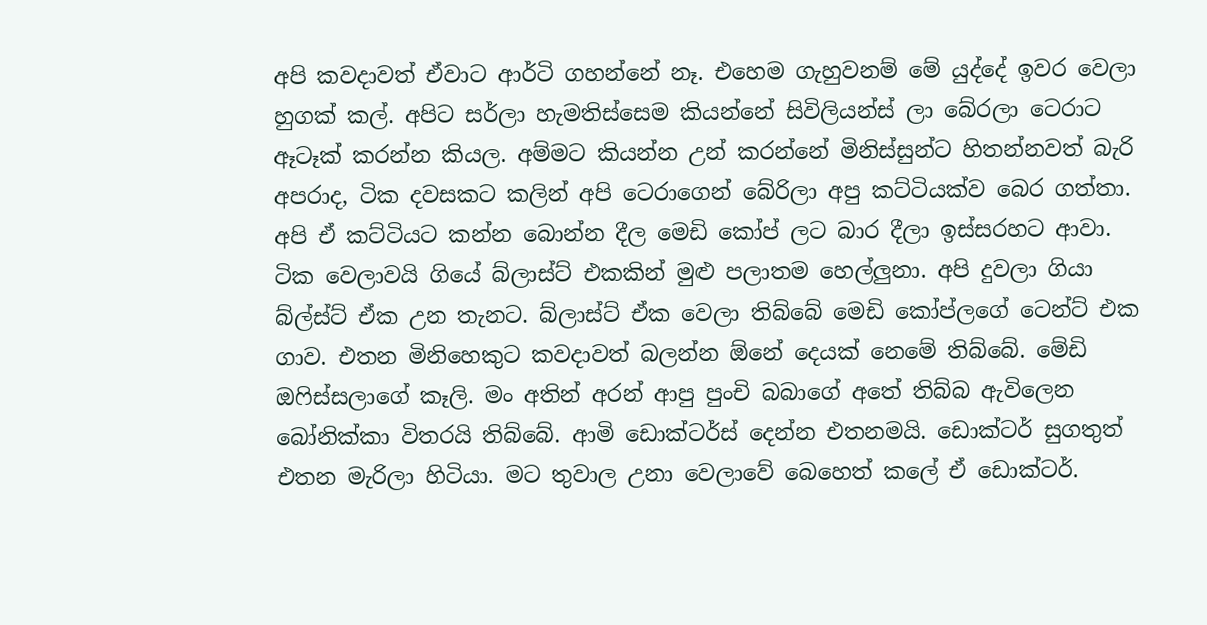අපි කවදාවත් ඒවාට ආර්ටි ගහන්නේ නෑ. එහෙම ගැහුවනම් මේ යුද්දේ ඉවර වෙලා හුගක් කල්. අපිට සර්ලා හැමතිස්සෙම කියන්නේ සිවිලියන්ස් ලා බේරලා ටෙරාට ඈටෑක් කරන්න කියල. අම්මට කියන්න උන් කරන්නේ මිනිස්සුන්ට හිතන්නවත් බැරි අපරාද, ටික දවසකට කලින් අපි ටෙරාගෙන් බේරිලා අපු කට්ටියක්ව බෙර ගත්තා. අපි ඒ කට්ටියට කන්න බොන්න දීල මෙඩි කෝප් ලට බාර දීලා ඉස්සරහට ආවා. ටික වෙලාවයි ගියේ බ්ලාස්ට් එකකින් මුළු පලාතම හෙල්ලුනා. අපි දුවලා ගියා බ්ල්ස්ට් ඒක උන තැනට. බ්ලාස්ට් ඒක වෙලා තිබ්බේ මෙඩි කෝප්ලගේ ටෙන්ට් එක ගාව. එතන මිනිහෙකුට කවදාවත් බලන්න ඕනේ දෙයක් නෙමේ තිබ්බේ. මේඩි ඔෆිස්සලාගේ කෑලි. මං අතින් අරන් ආපු පුංචි බබාගේ අතේ තිබ්බ ඇවිලෙන බෝනික්කා විතරයි තිබ්බේ. ආමි ඩොක්ටර්ස් දෙන්න එතනමයි. ඩොක්ටර් සුගතුත් එතන මැරිලා හිටියා. මට තුවාල උනා වෙලාවේ බෙහෙත් කලේ ඒ ඩොක්ටර්.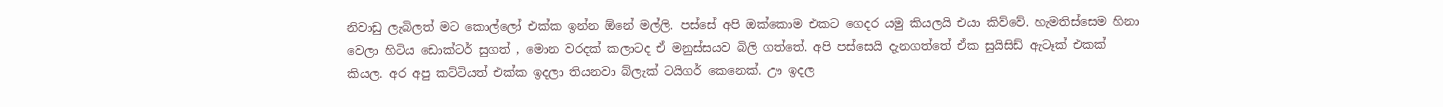නිවාඩු ලැබිලත් මට කොල්ලෝ එක්ක ඉන්න ඕනේ මල්ලි. පස්සේ අපි ඔක්කොම එකට ගෙදර යමු කියලයි එයා කිව්වේ. හැමතිස්සෙම හිනා වෙලා හිටිය ඩොක්ටර් සුගත් , මොන වරදක් කලාටද ඒ මනුස්සයව බිලි ගත්තේ. අපි පස්සෙයි දැනගත්තේ ඒක සුයිසිඩ් ඇටෑක් එකක් කියල. අර අපු කට්ටියත් එක්ක ඉදලා තියනවා බ්ලැක් ටයිගර් කෙනෙක්. ඌ ඉදල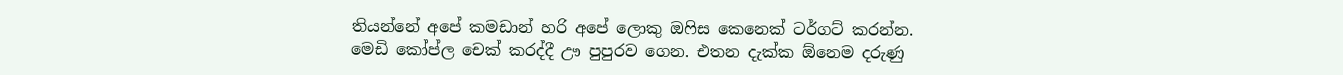තියන්නේ අපේ කමඩාන් හරි අපේ ලොකු ඔෆිස කෙනෙක් ටර්ගට් කරන්න. මෙඩි කෝප්ල චෙක් කරද්දී ඌ පුපුරව ගෙන. එතන දැක්ක ඕනෙම දරුණු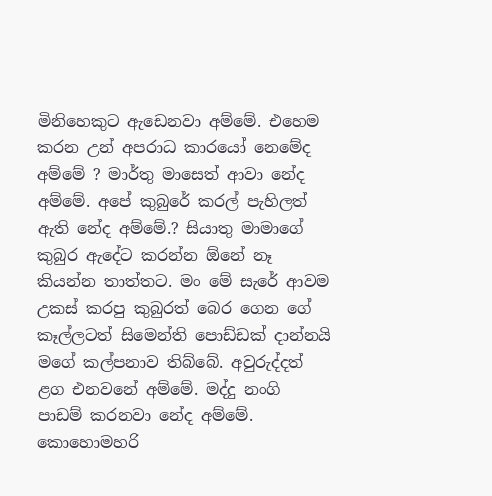මිනිහෙකුට ඇඩෙනවා අම්මේ. එහෙම කරන උන් අපරාධ කාරයෝ නෙමේද අම්මේ ? මාර්තු මාසෙත් ආවා නේද අම්මේ. අපේ කුබුරේ කරල් පැහිලත් ඇති නේද අම්මේ.? සියාතු මාමාගේ කුබුර ඇදේට කරන්න ඕනේ නෑ කියන්න තාත්තට. මං මේ සැරේ ආවම උකස් කරපු කුබුරත් බෙර ගෙන ගේ කෑල්ලටත් සිමෙන්ති පොඩ්ඩක් දාන්නයි මගේ කල්පනාව තිබ්බේ. අවුරුද්දත් ළග එනවනේ අම්මේ. මද්දු නංගි පාඩම් කරනවා නේද අම්මේ. කොහොමහරි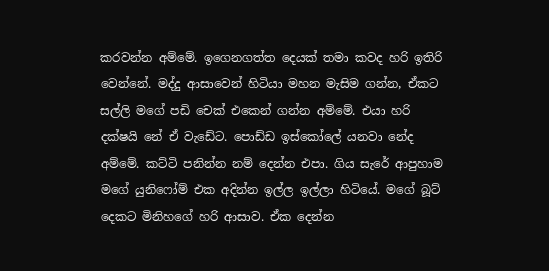කරවන්න අම්මේ. ඉගෙනගත්ත දෙයක් තමා කවද හරි ඉතිරි වෙන්නේ. මද්දු ආසාවෙන් හිටියා මහන මැසිම ගන්න, ඒකට සල්ලි මගේ පඩි චෙක් එකෙන් ගන්න අම්මේ. එයා හරි දක්ෂයි නේ ඒ වැඩේට. පොඩ්ඩ ඉස්කෝලේ යනවා නේද අම්මේ. කට්ටි පනින්න නම් දෙන්න එපා. ගිය සැරේ ආපුහාම මගේ යුනිෆෝම් එක අදින්න ඉල්ල ඉල්ලා හිටියේ. මගේ බූට් දෙකට මිනිහගේ හරි ආසාව. ඒක දෙන්න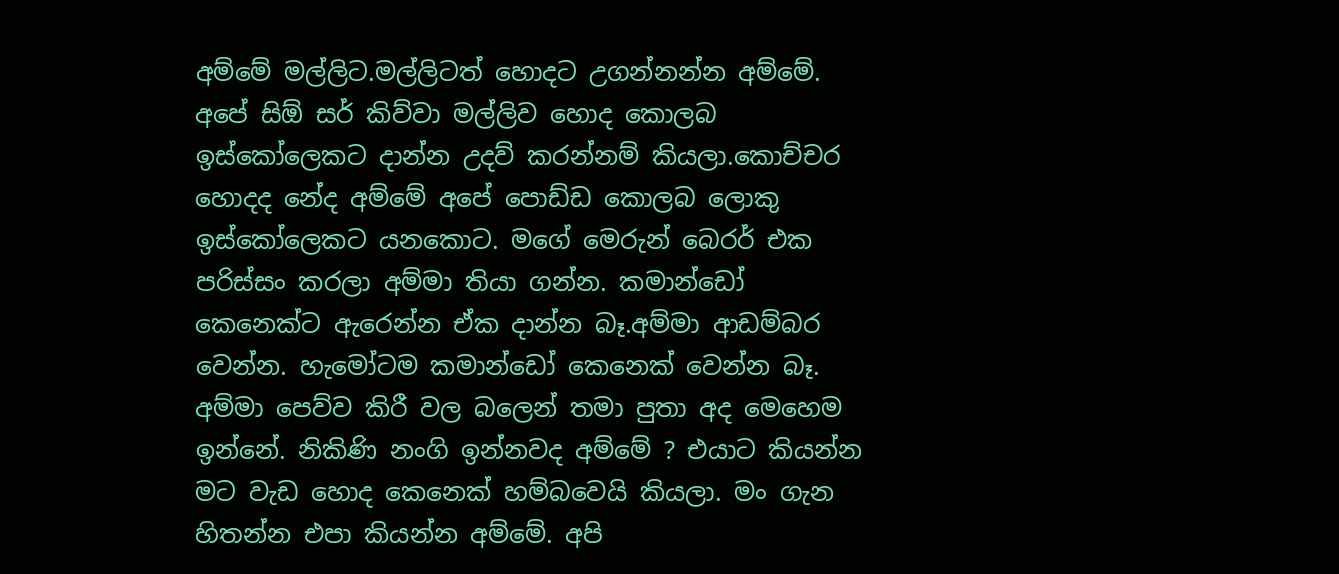අම්මේ මල්ලිට.මල්ලිටත් හොදට උගන්නන්න අම්මේ. අපේ සිඕ සර් කිව්වා මල්ලිව හොද කොලබ ඉස්කෝලෙකට දාන්න උදව් කරන්නම් කියලා.කොච්චර හොදද නේද අම්මේ අපේ පොඩ්ඩ කොලබ ලොකු ඉස්කෝලෙකට යනකොට. මගේ මෙරුන් බෙරර් එක පරිස්සං කරලා අම්මා තියා ගන්න. කමාන්ඩෝ කෙනෙක්ට ඇරෙන්න ඒක දාන්න බෑ.අම්මා ආඩම්බර වෙන්න. හැමෝටම කමාන්ඩෝ කෙනෙක් වෙන්න බෑ. අම්මා පෙව්ව කිරී වල බලෙන් තමා පුතා අද මෙහෙම ඉන්නේ. නිකිණි නංගි ඉන්නවද අම්මේ ? එයාට කියන්න මට වැඩ හොද කෙනෙක් හම්බවෙයි කියලා. මං ගැන හිතන්න එපා කියන්න අම්මේ. අපි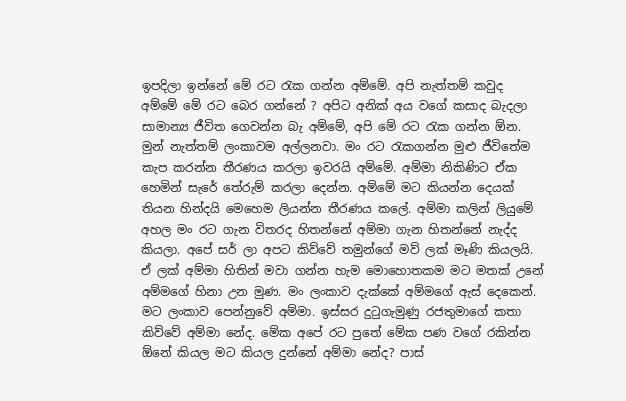ඉපදිලා ඉන්නේ මේ රට රැක ගන්න අම්මේ. අපි නැත්තම් කවුද අම්මේ මේ රට බෙර ගන්නේ ? අපිට අනික් අය වගේ කසාද බැදලා සාමාන්‍ය ජීවිත ගෙවන්න බැ අම්මේ, අපි මේ රට රැක ගන්න ඕන. මුන් නැත්තම් ලංකාවම අල්ලනවා. මං රට රැකගන්න මුළු ජීවිතේම කැප කරන්න තීරණය කරලා ඉවරයි අම්මේ. අම්මා නිකිණිට ඒක හෙමින් සැරේ තේරුම් කරලා දෙන්න. අම්මේ මට කියන්න දෙයක් තියන හින්දයි මෙහෙම ලියන්න තීරණය කලේ. අම්මා කලින් ලියුමේ අහල මං රට ගැන විතරද හිතන්නේ අම්මා ගැන හිතන්නේ නැද්ද කියලා. අපේ සර් ලා අපට කිව්වේ තමුන්ගේ මව් ලක් මෑණි කියලයි. ඒ ලක් අම්මා හිතින් මවා ගන්න හැම මොහොතකම මට මතක් උනේ අම්මගේ හිනා උන මුණ. මං ලංකාව දැක්කේ අම්මගේ ඇස් දෙකෙන්. මට ලංකාව පෙන්නුවේ අම්මා. ඉස්සර දුටුගැමුණු රජතුමාගේ කතා කිව්වේ අම්මා නේද. මේක අපේ රට පුතේ මේක පණ වගේ රකින්න ඕනේ කියල මට කියල දුන්නේ අම්මා නේද? පාස්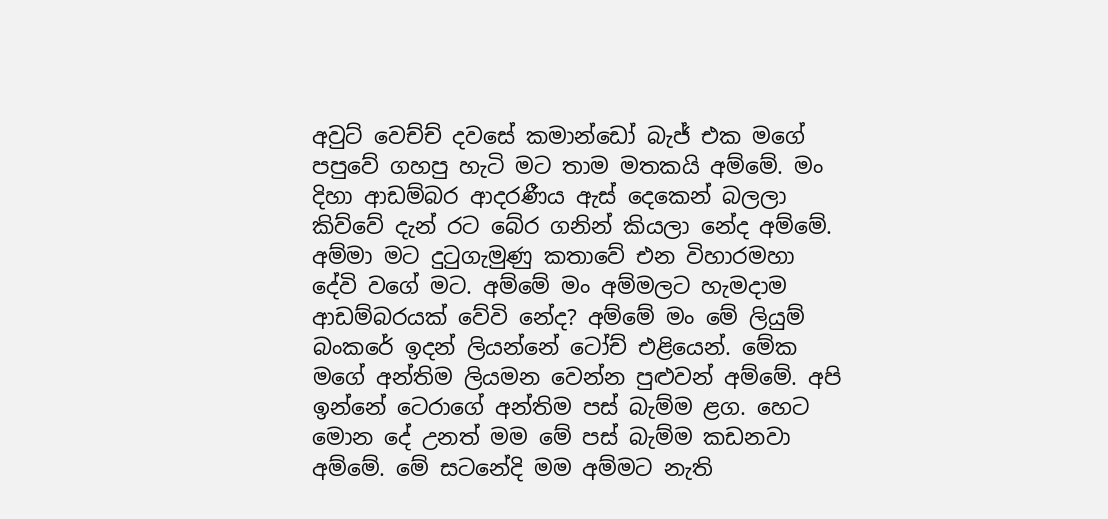අවුට් වෙච්ච් දවසේ කමාන්ඩෝ බැජ් එක මගේ පපුවේ ගහපු හැටි මට තාම මතකයි අම්මේ. මං දිහා ආඩම්බර ආදරණීය ඇස් දෙකෙන් බලලා කිව්වේ දැන් රට බේර ගනින් කියලා නේද අම්මේ. අම්මා මට දුටුගැමුණු කතාවේ එන විහාරමහා දේවි වගේ මට. අම්මේ මං අම්මලට හැමදාම ආඩම්බරයක් වේවි නේද? අම්මේ මං මේ ලියුම් බංකරේ ඉදන් ලියන්නේ ටෝච් එළියෙන්. මේක මගේ අන්තිම ලියමන වෙන්න පුළුවන් අම්මේ. අපි ඉන්නේ ටෙරාගේ අන්තිම පස් බැම්ම ළග. හෙට මොන දේ උනත් මම මේ පස් බැම්ම කඩනවා අම්මේ. මේ සටනේදි මම අම්මට නැති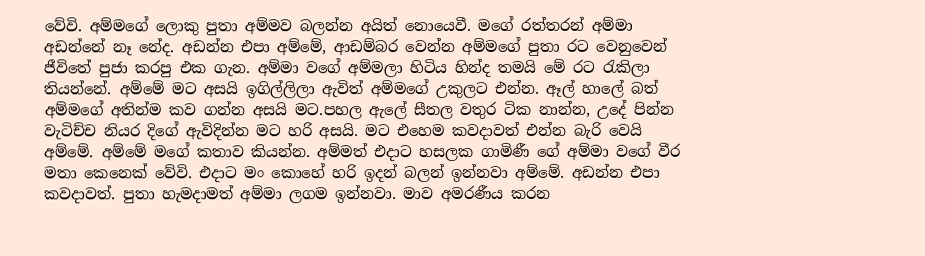වේවි. අම්මගේ ලොකු පුතා අම්මව බලන්න අයිත් නොයෙවී. මගේ රත්තරන් අම්මා අඩන්නේ නෑ නේද. අඩන්න එපා අම්මේ, ආඩම්බර වෙන්න අම්මගේ පුතා රට වෙනුවෙන් ජීවිතේ පුජා කරපු එක ගැන. අම්මා වගේ අම්මලා හිටිය හින්ද තමයි මේ රට රැකිලා තියන්නේ. අම්මේ මට අසයි ඉගිල්ලිලා ඇවිත් අම්මගේ උකුලට එන්න. ඈල් හාලේ බත් අම්මගේ අතින්ම කව ගන්න අසයි මට.පහල ඇලේ සීතල වතුර ටික නාන්න, උදේ පින්න වැටිච්ච නියර දිගේ ඇවිදින්න මට හරි අසයි. මට එහෙම කවදාවත් එන්න බැරි වෙයි අම්මේ. අම්මේ මගේ කතාව කියන්න. අම්මත් එදාට හසලක ගාමිණී ගේ අම්මා වගේ වීර මතා කෙනෙක් වේවි. එදාට මං කොහේ හරි ඉදන් බලන් ඉන්නවා අම්මේ. අඩන්න එපා කවදාවත්. පුතා හැමදාමත් අම්මා ලගම ඉන්නවා. මාව අමරණීය කරන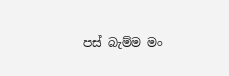පස් බැම්ම මං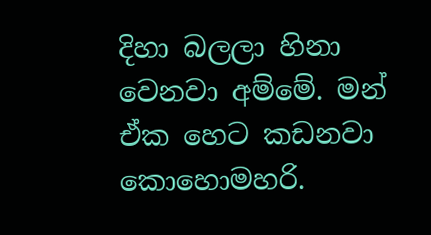දිහා බලලා හිනා වෙනවා අම්මේ. මන් ඒක හෙට කඩනවා කොහොමහරි.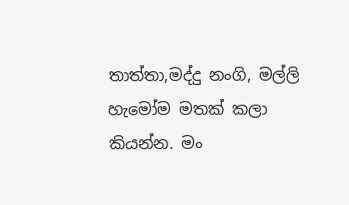තාත්තා,මද්දු නංගි, මල්ලි හැමෝම මතක් කලා කියන්න. මං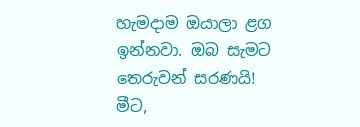හැමදාම ඔයාලා ළග ඉන්නවා. ඔබ සැමට තෙරුවන් සරණයි!
මීට,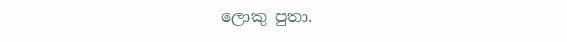ලොකු පුතා.